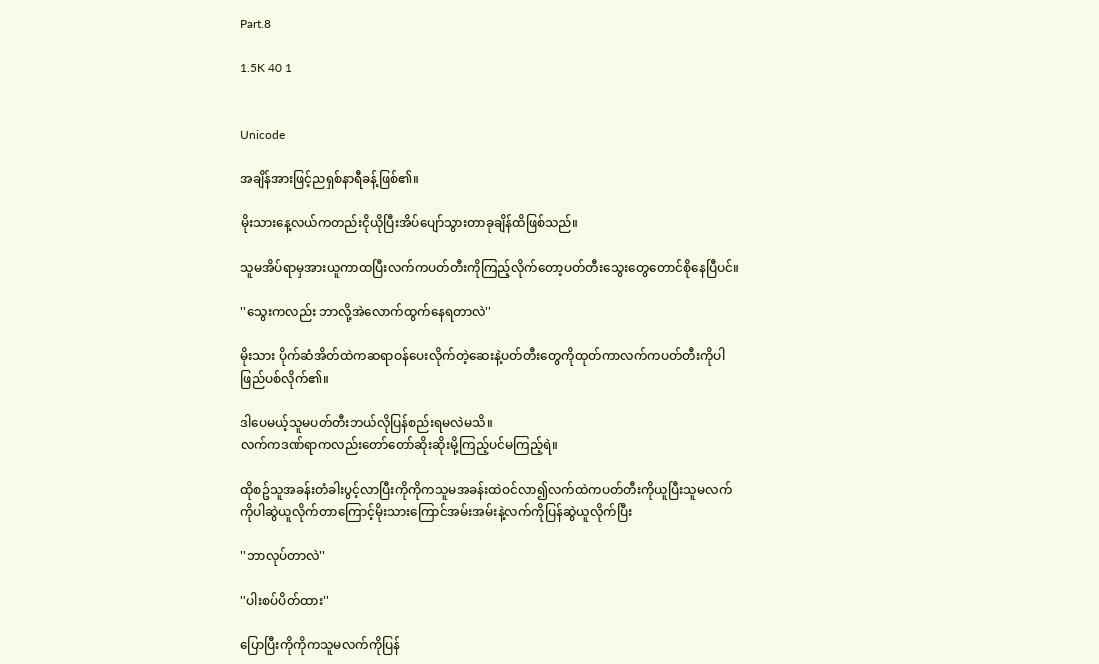Part.8

1.5K 40 1


Unicode

အချိန်အားဖြင့်ညရှစ်နာရီခန့်ဖြစ်၏။

မိုးသားနေ့လယ်ကတည်းငိုယိုပြီးအိပ်ပျော်သွားတာခုချိန်ထိဖြစ်သည်။

သူမအိပ်ရာမှအားယူကာထပြီးလက်ကပတ်တီးကိုကြည့်လိုက်တော့ပတ်တီးသွေးတွေတောင်စိုနေပြီပင်။

''သွေးကလည်း ဘာလို့အဲလောက်ထွက်နေရတာလဲ''

မိုးသား ပိုက်ဆံအိတ်ထဲကဆရာဝန်ပေးလိုက်တဲ့ဆေးနဲ့ပတ်တီးတွေကိုထုတ်ကာလက်ကပတ်တီးကိုပါဖြည်ပစ်လိုက်၏။

ဒါပေမယ့်သူမပတ်တီးဘယ်လိုပြန်စည်းရမလဲမသိ။
လက်ကဒဏ်ရာကလည်းတော်တော်ဆိုးဆိုးမို့ကြည့်ပင်မကြည့်ရဲ။

ထိုစဥ်သူအခန်းတံခါးပွင့်လာပြီးကိုကိုကသူမအခန်းထဲဝင်လာ၍လက်ထဲကပတ်တီးကိုယူပြီးသူမလက်ကိုပါဆွဲယူလိုက်တာကြောင့်မိုးသားကြောင်အမ်းအမ်းနဲ့လက်ကိုပြန်ဆွဲယူလိုက်ပြီး

''ဘာလုပ်တာလဲ''

''ပါးစပ်ပိတ်ထား''

ပြောပြီးကိုကိုကသူမလက်ကိုပြန်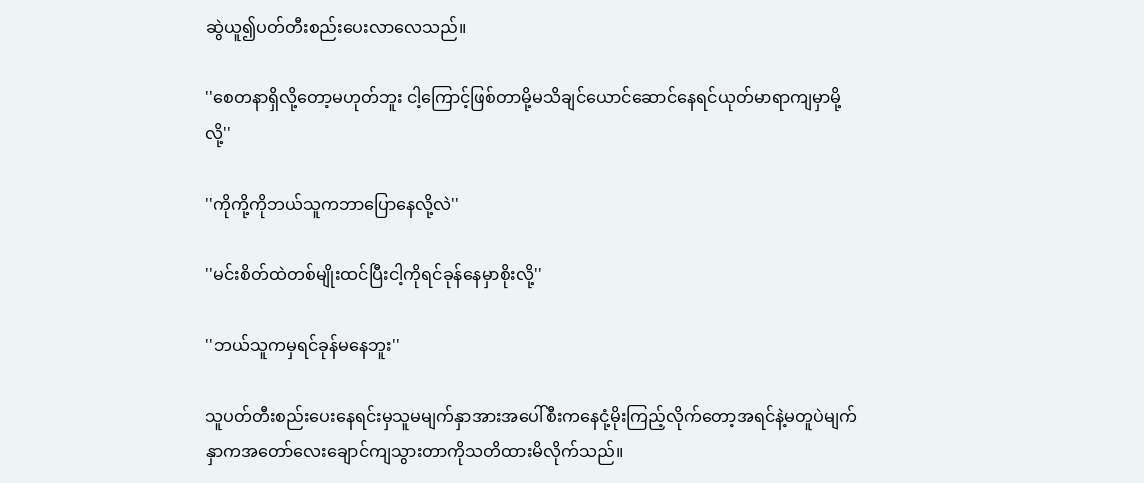ဆွဲယူ၍ပတ်တီးစည်းပေးလာလေသည်။

''စေတနာရှိလို့တော့မဟုတ်ဘူး ငါ့ကြောင့်ဖြစ်တာမို့မသိချင်ယောင်ဆောင်နေရင်ယုတ်မာရာကျမှာမို့လို့''

''ကိုကို့ကိုဘယ်သူကဘာပြောနေလို့လဲ''

''မင်းစိတ်ထဲတစ်မျိုးထင်ပြီးငါ့ကိုရင်ခုန်နေမှာစိုးလို့''

''ဘယ်သူကမှရင်ခုန်မနေဘူး''

သူပတ်တီးစည်းပေးနေရင်းမှသူမမျက်နှာအားအပေါ်စီးကနေငုံ့မိုးကြည့်လိုက်တော့အရင်နဲ့မတူပဲမျက်နှာကအတော်လေးချောင်ကျသွားတာကိုသတိထားမိလိုက်သည်။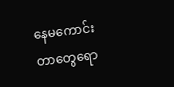နေမကောင်းတာတွေရော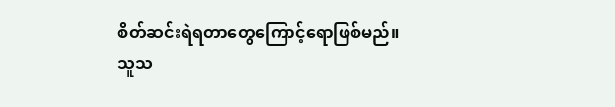စိတ်ဆင်းရဲရတာတွေကြောင့်ရောဖြစ်မည်။
သူသ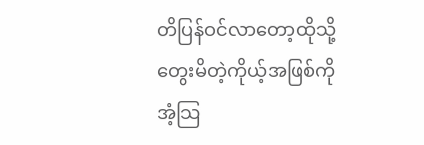တိပြန်ဝင်လာတော့ထိုသို့တွေးမိတဲ့ကိုယ့်အဖြစ်ကိုအံ့သြ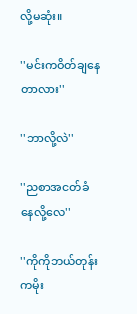လို့မဆုံး။

''မင်းကဝိတ်ချနေတာလား''

''ဘာလို့လဲ''

''ညစာအငတ်ခံနေလို့လေ''

''ကိုကိုဘယ်တုန်းကမိုး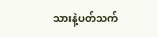သားနဲ့ပတ်သက်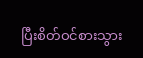ပြီးစိတ်ဝင်စားသွား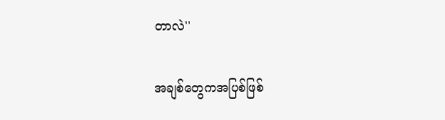တာလဲ''

အချစ်တွေကအပြစ်ဖြစ်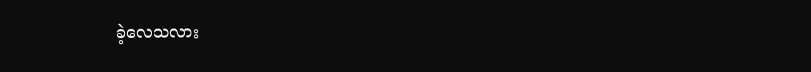ခဲ့လေသလား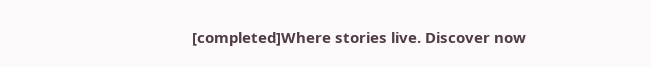[completed]Where stories live. Discover now